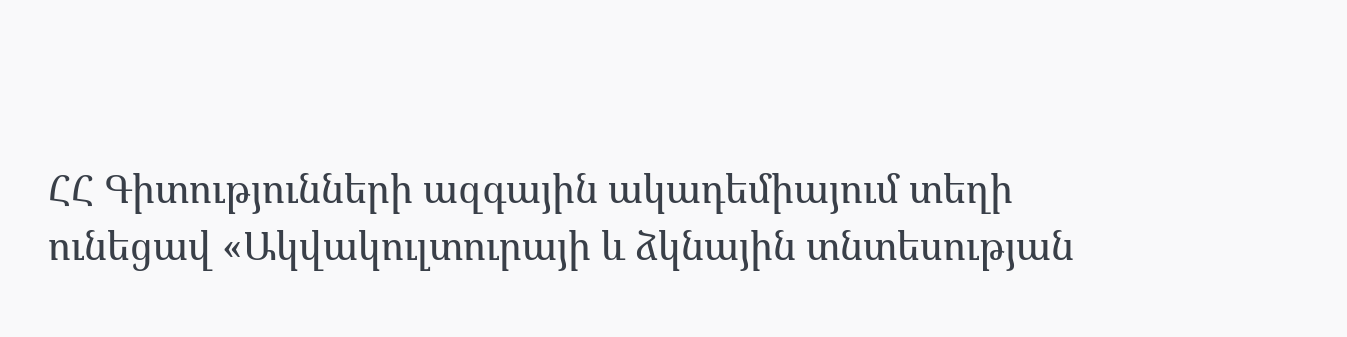ՀՀ Գիտությունների ազգային ակադեմիայում տեղի ունեցավ «Ակվակուլտուրայի և ձկնային տնտեսության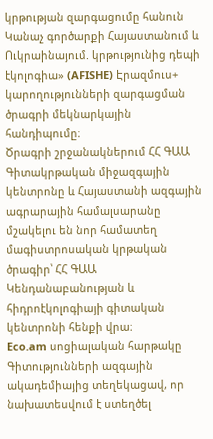կրթության զարգացումը հանուն Կանաչ գործարքի Հայաստանում և Ուկրաինայում. կրթությունից դեպի էկոլոգիա» (AFISHE) Էրազմուս+ կարողությունների զարգացման ծրագրի մեկնարկային հանդիպումը։
Ծրագրի շրջանակներում ՀՀ ԳԱԱ Գիտակրթական միջազգային կենտրոնը և Հայաստանի ազգային ագրարային համալսարանը մշակելու են նոր համատեղ մագիստրոսական կրթական ծրագիր՝ ՀՀ ԳԱԱ Կենդանաբանության և հիդրոէկոլոգիայի գիտական կենտրոնի հենքի վրա։
Eco.am սոցիալական հարթակը Գիտությունների ազգային ակադեմիայից տեղեկացավ, որ նախատեսվում է ստեղծել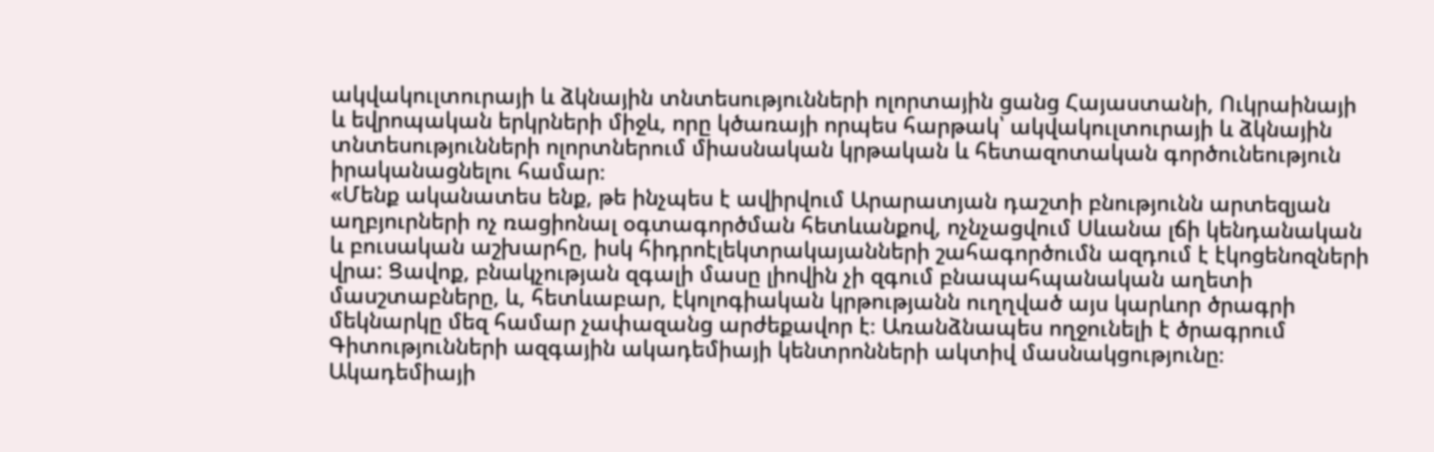ակվակուլտուրայի և ձկնային տնտեսությունների ոլորտային ցանց Հայաստանի, Ուկրաինայի և եվրոպական երկրների միջև, որը կծառայի որպես հարթակ՝ ակվակուլտուրայի և ձկնային տնտեսությունների ոլորտներում միասնական կրթական և հետազոտական գործունեություն իրականացնելու համար։
«Մենք ականատես ենք, թե ինչպես է ավիրվում Արարատյան դաշտի բնությունն արտեզյան աղբյուրների ոչ ռացիոնալ օգտագործման հետևանքով, ոչնչացվում Սևանա լճի կենդանական և բուսական աշխարհը, իսկ հիդրոէլեկտրակայանների շահագործումն ազդում է էկոցենոզների վրա: Ցավոք, բնակչության զգալի մասը լիովին չի զգում բնապահպանական աղետի մասշտաբները, և, հետևաբար, էկոլոգիական կրթությանն ուղղված այս կարևոր ծրագրի մեկնարկը մեզ համար չափազանց արժեքավոր է։ Առանձնապես ողջունելի է ծրագրում Գիտությունների ազգային ակադեմիայի կենտրոնների ակտիվ մասնակցությունը։ Ակադեմիայի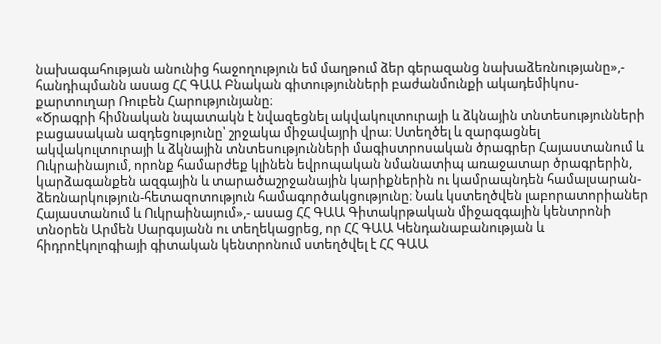նախագահության անունից հաջողություն եմ մաղթում ձեր գերազանց նախաձեռնությանը»,- հանդիպմանն ասաց ՀՀ ԳԱԱ Բնական գիտությունների բաժանմունքի ակադեմիկոս-քարտուղար Ռուբեն Հարությունյանը։
«Ծրագրի հիմնական նպատակն է նվազեցնել ակվակուլտուրայի և ձկնային տնտեսությունների բացասական ազդեցությունը՝ շրջակա միջավայրի վրա։ Ստեղծել և զարգացնել ակվակուլտուրայի և ձկնային տնտեսությունների մագիստրոսական ծրագրեր Հայաստանում և Ուկրաինայում, որոնք համարժեք կլինեն եվրոպական նմանատիպ առաջատար ծրագրերին, կարձագանքեն ազգային և տարածաշրջանային կարիքներին ու կամրապնդեն համալսարան-ձեռնարկություն-հետազոտություն համագործակցությունը։ Նաև կստեղծվեն լաբորատորիաներ Հայաստանում և Ուկրաինայում»,- ասաց ՀՀ ԳԱԱ Գիտակրթական միջազգային կենտրոնի տնօրեն Արմեն Սարգսյանն ու տեղեկացրեց, որ ՀՀ ԳԱԱ Կենդանաբանության և հիդրոէկոլոգիայի գիտական կենտրոնում ստեղծվել է ՀՀ ԳԱԱ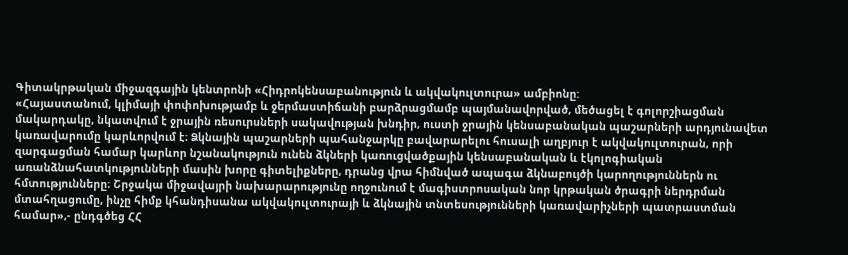Գիտակրթական միջազգային կենտրոնի «Հիդրոկենսաբանություն և ակվակուլտուրա» ամբիոնը:
«Հայաստանում, կլիմայի փոփոխությամբ և ջերմաստիճանի բարձրացմամբ պայմանավորված, մեծացել է գոլորշիացման մակարդակը, նկատվում է ջրային ռեսուրսների սակավության խնդիր, ուստի ջրային կենսաբանական պաշարների արդյունավետ կառավարումը կարևորվում է։ Ձկնային պաշարների պահանջարկը բավարարելու հուսալի աղբյուր է ակվակուլտուրան, որի զարգացման համար կարևոր նշանակություն ունեն ձկների կառուցվածքային կենսաբանական և էկոլոգիական առանձնահատկությունների մասին խորը գիտելիքները, դրանց վրա հիմնված ապագա ձկնաբույծի կարողություններն ու հմտությունները։ Շրջակա միջավայրի նախարարությունը ողջունում է մագիստրոսական նոր կրթական ծրագրի ներդրման մտահղացումը, ինչը հիմք կհանդիսանա ակվակուլտուրայի և ձկնային տնտեսությունների կառավարիչների պատրաստման համար»,- ընդգծեց ՀՀ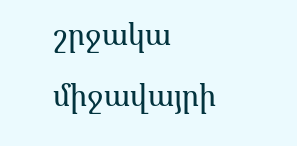շրջակա միջավայրի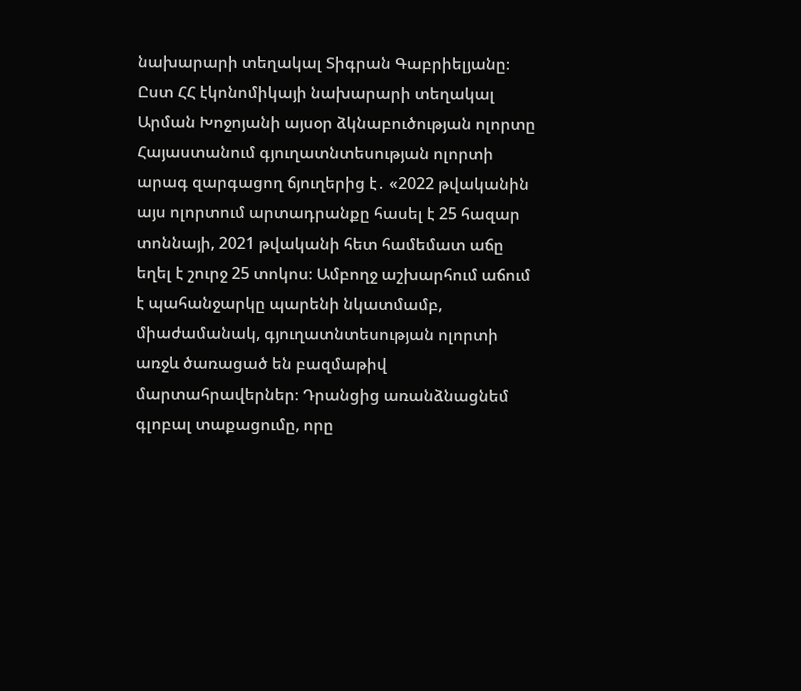նախարարի տեղակալ Տիգրան Գաբրիելյանը։
Ըստ ՀՀ էկոնոմիկայի նախարարի տեղակալ Արման Խոջոյանի այսօր ձկնաբուծության ոլորտը Հայաստանում գյուղատնտեսության ոլորտի արագ զարգացող ճյուղերից է․ «2022 թվականին այս ոլորտում արտադրանքը հասել է 25 հազար տոննայի, 2021 թվականի հետ համեմատ աճը եղել է շուրջ 25 տոկոս։ Ամբողջ աշխարհում աճում է պահանջարկը պարենի նկատմամբ, միաժամանակ, գյուղատնտեսության ոլորտի առջև ծառացած են բազմաթիվ մարտահրավերներ։ Դրանցից առանձնացնեմ գլոբալ տաքացումը, որը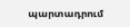պարտադրում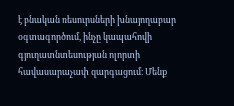է բնական ռեսուրսների խնայողաբար օգտագործում, ինչը կապահովի գյուղատնտեսության ոլորտի հավասարաչափ զարգացում։ Մենք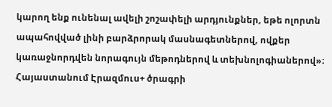կարող ենք ունենալ ավելի շոշափելի արդյունքներ, եթե ոլորտն ապահովված լինի բարձրորակ մասնագետներով, ովքեր կառաջնորդվեն նորագույն մեթոդներով և տեխնոլոգիաներով»։
Հայաստանում Էրազմուս+ ծրագրի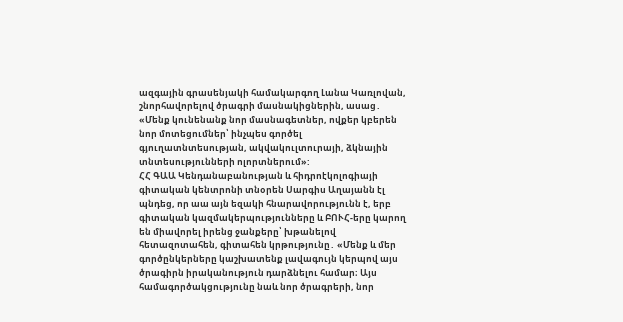ազգային գրասենյակի համակարգող Լանա Կառլովան, շնորհավորելով ծրագրի մասնակիցներին, ասաց․ «Մենք կունենանք նոր մասնագետներ, ովքեր կբերեն նոր մոտեցումներ՝ ինչպես գործել գյուղատնտեսության, ակվակուլտուրայի, ձկնային տնտեսությունների ոլորտներում»:
ՀՀ ԳԱԱ Կենդանաբանության և հիդրոէկոլոգիայի գիտական կենտրոնի տնօրեն Սարգիս Աղայանն էլ պնդեց, որ աա այն եզակի հնարավորությունն է, երբ գիտական կազմակերպությունները և ԲՈՒՀ-երը կարող են միավորել իրենց ջանքերը՝ խթանելով հետազոտահեն, գիտահեն կրթությունը․ «Մենք և մեր գործընկերները կաշխատենք լավագույն կերպով այս ծրագիրն իրականություն դարձնելու համար։ Այս համագործակցությունը նաև նոր ծրագրերի, նոր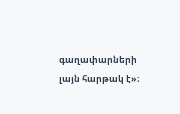գաղափարների լայն հարթակ է»։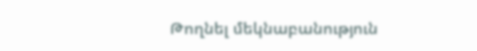Թողնել մեկնաբանություն